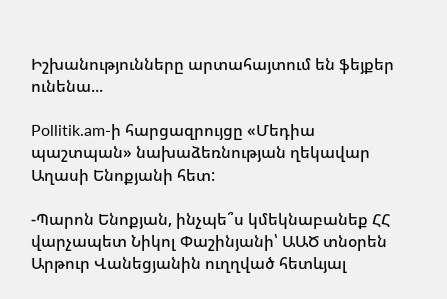Իշխանությունները արտահայտում են ֆեյքեր ունենա...

Pollitik.am-ի հարցազրույցը «Մեդիա պաշտպան» նախաձեռնության ղեկավար Աղասի Ենոքյանի հետ:

-Պարոն Ենոքյան, ինչպե՞ս կմեկնաբանեք ՀՀ վարչապետ Նիկոլ Փաշինյանի՝ ԱԱԾ տնօրեն Արթուր Վանեցյանին ուղղված հետևյալ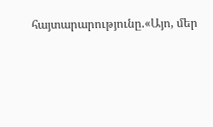հայտարարությունը.«Այո, մեր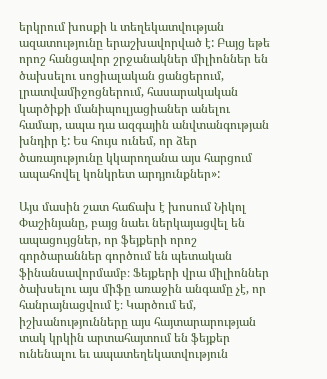երկրում խոսքի և տեղեկատվության ազատությունը երաշխավորված է: Բայց եթե որոշ հանցավոր շրջանակներ միլիոններ են ծախսելու սոցիալական ցանցերում, լրատվամիջոցներում, հասարակական կարծիքի մանիպուլյացիաներ անելու համար, ապա դա ազգային անվտանգության խնդիր է: Ես հույս ունեմ, որ ձեր ծառայությունը կկարողանա այս հարցում ապահովել կոնկրետ արդյունքներ»:

Այս մասին շատ հաճախ է խոսում Նիկոլ Փաշինյանը, բայց նաեւ ներկայացվել են ապացույցներ, որ ֆեյքերի որոշ գործարաններ գործում են պետական ֆինանսավորմամբ։ Ֆեյքերի վրա միլիոններ ծախսելու այս միֆը առաջին անգամը չէ, որ հանրայնացվում է։ Կարծում եմ, իշխանությունները այս հայտարարության տակ կրկին արտահայտում են ֆեյքեր ունենալու եւ ապատեղեկատվություն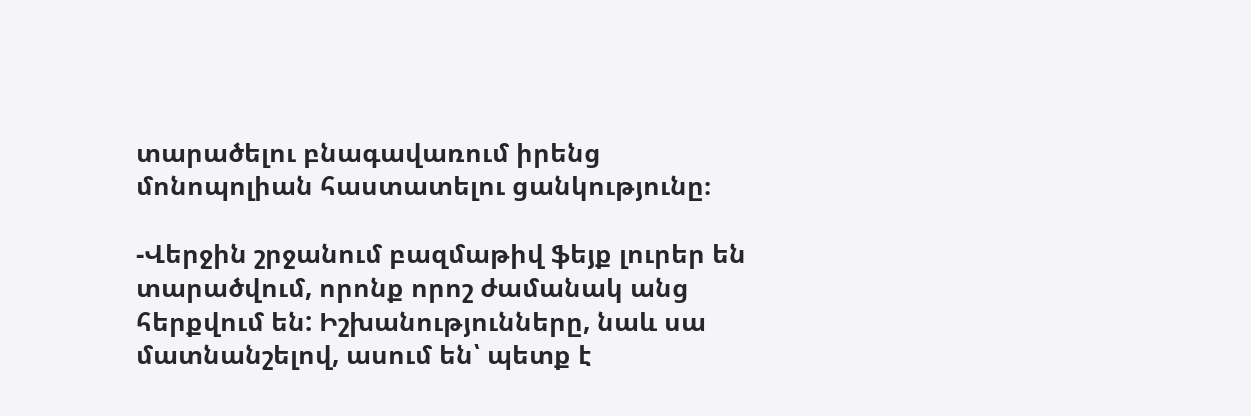տարածելու բնագավառում իրենց մոնոպոլիան հաստատելու ցանկությունը։

-Վերջին շրջանում բազմաթիվ ֆեյք լուրեր են տարածվում, որոնք որոշ ժամանակ անց հերքվում են: Իշխանությունները, նաև սա մատնանշելով, ասում են՝ պետք է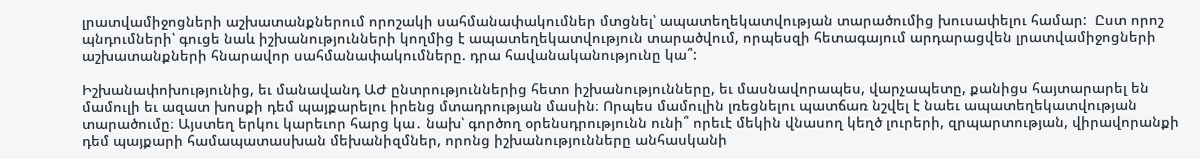լրատվամիջոցների աշխատանքներում որոշակի սահմանափակումներ մտցնել՝ ապատեղեկատվության տարածումից խուսափելու համար:  Ըստ որոշ պնդումների՝ գուցե նաև իշխանությունների կողմից է ապատեղեկատվություն տարածվում, որպեսզի հետագայում արդարացվեն լրատվամիջոցների աշխատանքների հնարավոր սահմանափակումները. դրա հավանականությունը կա՞:

Իշխանափոխությունից, եւ մանավանդ ԱԺ ընտրություններից հետո իշխանությունները, եւ մասնավորապես, վարչապետը, քանիցս հայտարարել են մամուլի եւ ազատ խոսքի դեմ պայքարելու իրենց մտադրության մասին։ Որպես մամուլին լռեցնելու պատճառ նշվել է նաեւ ապատեղեկատվության տարածումը։ Այստեղ երկու կարեւոր հարց կա․ նախ՝ գործող օրենսդրությունն ունի՞ որեւէ մեկին վնասող կեղծ լուրերի, զրպարտության, վիրավորանքի դեմ պայքարի համապատասխան մեխանիզմներ, որոնց իշխանությունները անհասկանի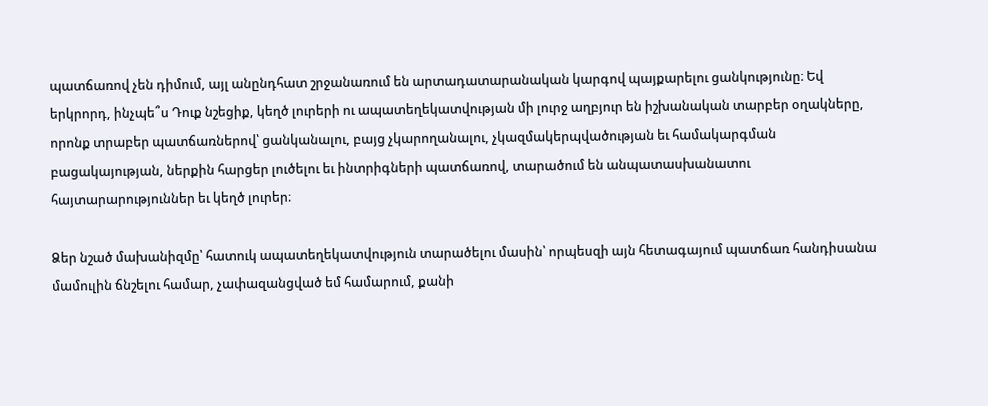պատճառով չեն դիմում, այլ անընդհատ շրջանառում են արտադատարանական կարգով պայքարելու ցանկությունը։ Եվ երկրորդ, ինչպե՞ս Դուք նշեցիք, կեղծ լուրերի ու ապատեղեկատվության մի լուրջ աղբյուր են իշխանական տարբեր օղակները, որոնք տրաբեր պատճառներով՝ ցանկանալու, բայց չկարողանալու, չկազմակերպվածության եւ համակարգման բացակայության, ներքին հարցեր լուծելու եւ ինտրիգների պատճառով, տարածում են անպատասխանատու հայտարարություններ եւ կեղծ լուրեր։

Ձեր նշած մախանիզմը՝ հատուկ ապատեղեկատվություն տարածելու մասին՝ որպեսզի այն հետագայում պատճառ հանդիսանա մամուլին ճնշելու համար, չափազանցված եմ համարում, քանի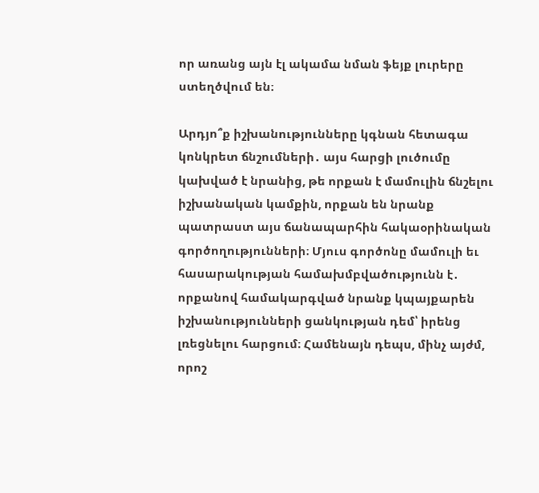որ առանց այն էլ ակամա նման ֆեյք լուրերը ստեղծվում են։

Արդյո՞ք իշխանությունները կգնան հետագա կոնկրետ ճնշումների․ այս հարցի լուծումը կախված է նրանից, թե որքան է մամուլին ճնշելու իշխանական կամքին, որքան են նրանք պատրաստ այս ճանապարհին հակաօրինական գործողությունների։ Մյուս գործոնը մամուլի եւ հասարակության համախմբվածությունն է․ որքանով համակարգված նրանք կպայքարեն իշխանությունների ցանկության դեմ՝ իրենց լռեցնելու հարցում։ Համենայն դեպս, մինչ այժմ, որոշ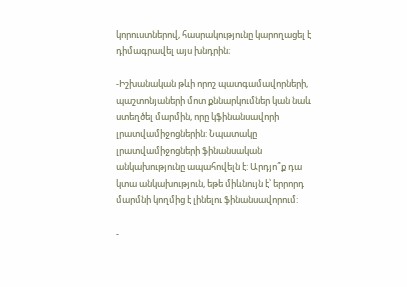կորուստներով, հասրակությունը կարողացել է դիմագրավել այս խնդրին։

-Իշխանական թևի որոշ պատգամավորների, պաշտոնյաների մոտ քննարկումներ կան նաև ստեղծել մարմին, որը կֆինանսավորի լրատվամիջոցներին: Նպատակը լրատվամիջոցների ֆինանսական անկախությունը ապահովելն է: Արդյո՞ք դա կտա անկախություն, եթե միևնույն է՝ երրորդ մարմնի կողմից է լինելու ֆինանսավորում:

-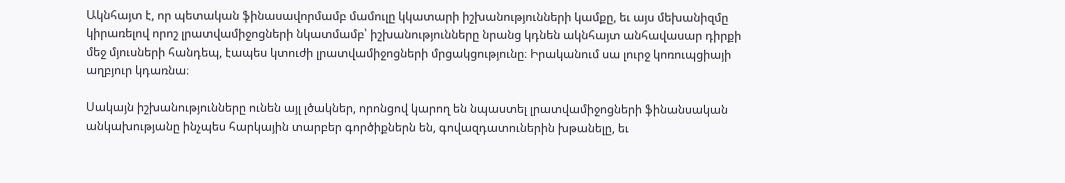Ակնհայտ է, որ պետական ֆինասավորմամբ մամուլը կկատարի իշխանությունների կամքը, եւ այս մեխանիզմը կիրառելով որոշ լրատվամիջոցների նկատմամբ՝ իշխանությունները նրանց կդնեն ակնհայտ անհավասար դիրքի մեջ մյուսների հանդեպ, էապես կտուժի լրատվամիջոցների մրցակցությունը։ Իրականում սա լուրջ կոռուպցիայի աղբյուր կդառնա։

Սակայն իշխանությունները ունեն այլ լծակներ, որոնցով կարող են նպաստել լրատվամիջոցների ֆինանսական անկախությանը ինչպես հարկային տարբեր գործիքներն են, գովազդատուներին խթանելը, եւ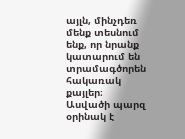այլն, մինչդեռ մենք տեսնում ենք, որ նրանք կատարում են տրամագծորեն հակառակ քայլեր։ Ասվածի պարզ օրինակ է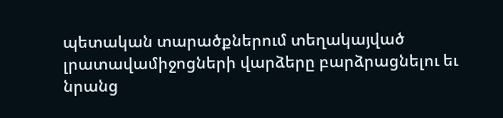պետական տարածքներում տեղակայված լրատավամիջոցների վարձերը բարձրացնելու եւ նրանց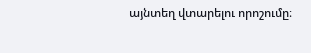այնտեղ վտարելու որոշումը։